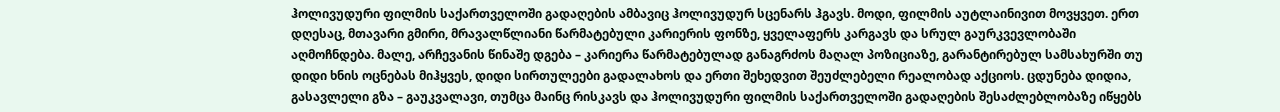ჰოლივუდური ფილმის საქართველოში გადაღების ამბავიც ჰოლივუდურ სცენარს ჰგავს. მოდი, ფილმის აუტლაინივით მოვყვეთ. ერთ დღესაც, მთავარი გმირი, მრავალწლიანი წარმატებული კარიერის ფონზე, ყველაფერს კარგავს და სრულ გაურკვევლობაში აღმოჩნდება. მალე, არჩევანის წინაშე დგება – კარიერა წარმატებულად განაგრძოს მაღალ პოზიციაზე, გარანტირებულ სამსახურში თუ დიდი ხნის ოცნებას მიჰყვეს, დიდი სირთულეები გადალახოს და ერთი შეხედვით შეუძლებელი რეალობად აქციოს. ცდუნება დიდია, გასავლელი გზა – გაუკვალავი, თუმცა მაინც რისკავს და ჰოლივუდური ფილმის საქართველოში გადაღების შესაძლებლობაზე იწყებს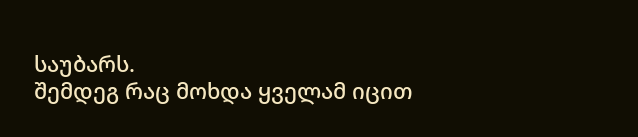საუბარს.
შემდეგ რაც მოხდა ყველამ იცით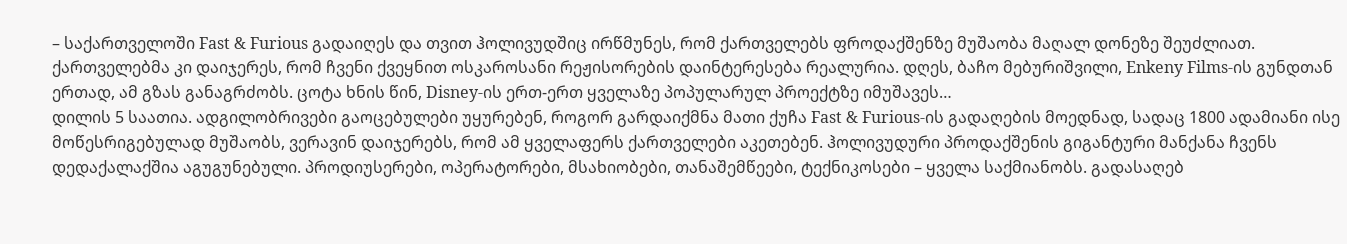– საქართველოში Fast & Furious გადაიღეს და თვით ჰოლივუდშიც ირწმუნეს, რომ ქართველებს ფროდაქშენზე მუშაობა მაღალ დონეზე შეუძლიათ. ქართველებმა კი დაიჯერეს, რომ ჩვენი ქვეყნით ოსკაროსანი რეჟისორების დაინტერესება რეალურია. დღეს, ბაჩო მებურიშვილი, Enkeny Films-ის გუნდთან ერთად, ამ გზას განაგრძობს. ცოტა ხნის წინ, Disney-ის ერთ-ერთ ყველაზე პოპულარულ პროექტზე იმუშავეს…
დილის 5 საათია. ადგილობრივები გაოცებულები უყურებენ, როგორ გარდაიქმნა მათი ქუჩა Fast & Furious-ის გადაღების მოედნად, სადაც 1800 ადამიანი ისე მოწესრიგებულად მუშაობს, ვერავინ დაიჯერებს, რომ ამ ყველაფერს ქართველები აკეთებენ. ჰოლივუდური პროდაქშენის გიგანტური მანქანა ჩვენს დედაქალაქშია აგუგუნებული. პროდიუსერები, ოპერატორები, მსახიობები, თანაშემწეები, ტექნიკოსები – ყველა საქმიანობს. გადასაღებ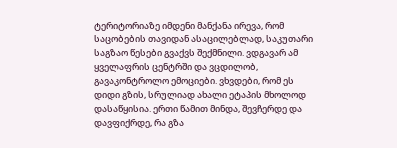ტერიტორიაზე იმდენი მანქანა ირევა, რომ საცობების თავიდან ასაცილებლად, საკუთარი საგზაო წესები გვაქვს შექმნილი. ვდგავარ ამ ყველაფრის ცენტრში და ვცდილობ, გავაკონტროლო ემოციები. ვხვდები, რომ ეს დიდი გზის, სრულიად ახალი ეტაპის მხოლოდ დასაწყისია. ერთი წამით მინდა, შევჩერდე და დავფიქრდე, რა გზა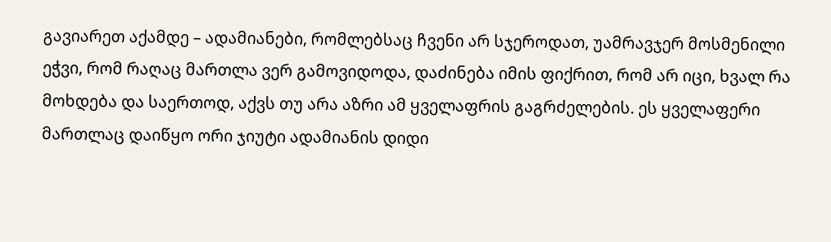გავიარეთ აქამდე – ადამიანები, რომლებსაც ჩვენი არ სჯეროდათ, უამრავჯერ მოსმენილი ეჭვი, რომ რაღაც მართლა ვერ გამოვიდოდა, დაძინება იმის ფიქრით, რომ არ იცი, ხვალ რა მოხდება და საერთოდ, აქვს თუ არა აზრი ამ ყველაფრის გაგრძელების. ეს ყველაფერი მართლაც დაიწყო ორი ჯიუტი ადამიანის დიდი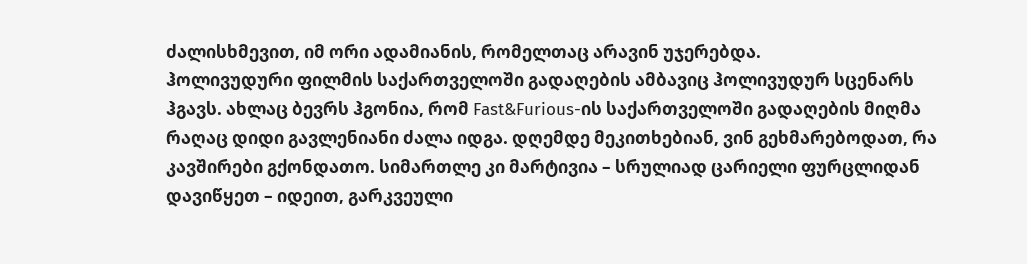ძალისხმევით, იმ ორი ადამიანის, რომელთაც არავინ უჯერებდა.
ჰოლივუდური ფილმის საქართველოში გადაღების ამბავიც ჰოლივუდურ სცენარს ჰგავს. ახლაც ბევრს ჰგონია, რომ Fast&Furious-ის საქართველოში გადაღების მიღმა რაღაც დიდი გავლენიანი ძალა იდგა. დღემდე მეკითხებიან, ვინ გეხმარებოდათ, რა კავშირები გქონდათო. სიმართლე კი მარტივია – სრულიად ცარიელი ფურცლიდან დავიწყეთ – იდეით, გარკვეული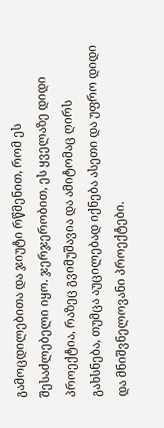გამოცდილებითა და ჯიუტი რწმენით, რომ ეს შესაძლებელი იყო. ჯერჯერობით, ეს ყველაზე დიდი პროექტია, რაზეც გვიმუშავია და ამიტომაც ღირს გახსნება, თუმცა აუცილებად იქნება ასეთი და უფრო დიდი და მნიშვნელოვანი პროექტები.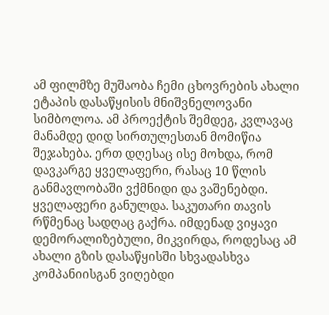ამ ფილმზე მუშაობა ჩემი ცხოვრების ახალი ეტაპის დასაწყისის მნიშვნელოვანი სიმბოლოა. ამ პროექტის შემდეგ, კვლავაც მანამდე დიდ სირთულესთან მომიწია შეჯახება. ერთ დღესაც ისე მოხდა, რომ დავკარგე ყველაფერი, რასაც 10 წლის განმავლობაში ვქმნიდი და ვაშენებდი. ყველაფერი განულდა. საკუთარი თავის რწმენაც სადღაც გაქრა. იმდენად ვიყავი დემორალიზებული, მიკვირდა, როდესაც ამ ახალი გზის დასაწყისში სხვადასხვა კომპანიისგან ვიღებდი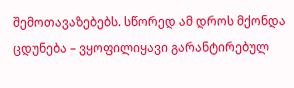შემოთავაზებებს. სწორედ ამ დროს მქონდა ცდუნება – ვყოფილიყავი გარანტირებულ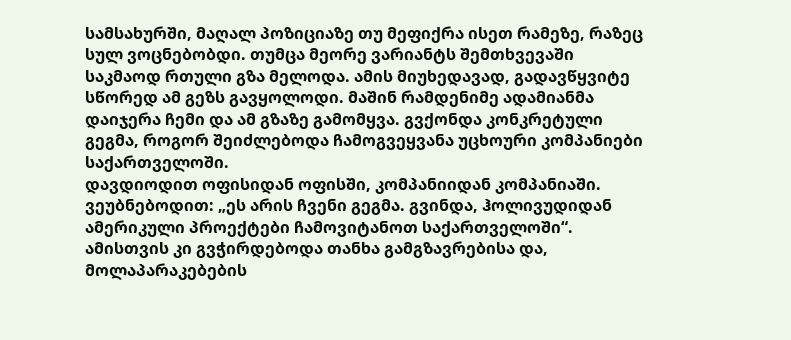სამსახურში, მაღალ პოზიციაზე თუ მეფიქრა ისეთ რამეზე, რაზეც სულ ვოცნებობდი. თუმცა მეორე ვარიანტს შემთხვევაში საკმაოდ რთული გზა მელოდა. ამის მიუხედავად, გადავწყვიტე სწორედ ამ გეზს გავყოლოდი. მაშინ რამდენიმე ადამიანმა დაიჯერა ჩემი და ამ გზაზე გამომყვა. გვქონდა კონკრეტული გეგმა, როგორ შეიძლებოდა ჩამოგვეყვანა უცხოური კომპანიები საქართველოში.
დავდიოდით ოფისიდან ოფისში, კომპანიიდან კომპანიაში. ვეუბნებოდით: „ეს არის ჩვენი გეგმა. გვინდა, ჰოლივუდიდან ამერიკული პროექტები ჩამოვიტანოთ საქართველოში“. ამისთვის კი გვჭირდებოდა თანხა გამგზავრებისა და, მოლაპარაკებების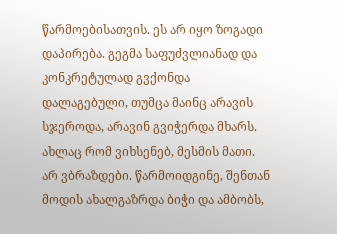წარმოებისათვის. ეს არ იყო ზოგადი დაპირება. გეგმა საფუძვლიანად და კონკრეტულად გვქონდა დალაგებული, თუმცა მაინც არავის სჯეროდა, არავინ გვიჭერდა მხარს.
ახლაც რომ ვიხსენებ, მესმის მათი. არ ვბრაზდები. წარმოიდგინე, შენთან მოდის ახალგაზრდა ბიჭი და ამბობს,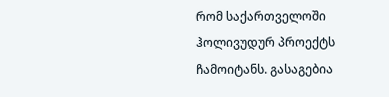რომ საქართველოში ჰოლივუდურ პროექტს ჩამოიტანს. გასაგებია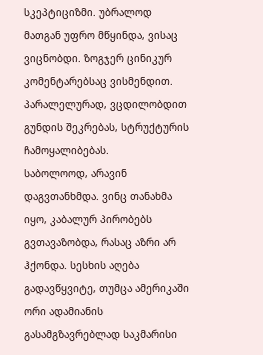სკეპტიციზმი. უბრალოდ მათგან უფრო მწყინდა, ვისაც ვიცნობდი. ზოგჯერ ცინიკურ კომენტარებსაც ვისმენდით. პარალელურად, ვცდილობდით გუნდის შეკრებას, სტრუქტურის ჩამოყალიბებას.
საბოლოოდ, არავინ დაგვთანხმდა. ვინც თანახმა იყო, კაბალურ პირობებს გვთავაზობდა, რასაც აზრი არ ჰქონდა. სესხის აღება გადავწყვიტე, თუმცა ამერიკაში ორი ადამიანის გასამგზავრებლად საკმარისი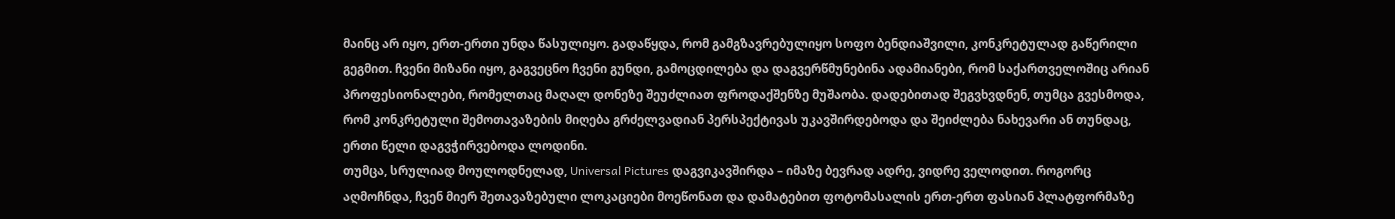მაინც არ იყო, ერთ-ერთი უნდა წასულიყო. გადაწყდა, რომ გამგზავრებულიყო სოფო ბენდიაშვილი, კონკრეტულად გაწერილი გეგმით. ჩვენი მიზანი იყო, გაგვეცნო ჩვენი გუნდი, გამოცდილება და დაგვერწმუნებინა ადამიანები, რომ საქართველოშიც არიან პროფესიონალები, რომელთაც მაღალ დონეზე შეუძლიათ ფროდაქშენზე მუშაობა. დადებითად შეგვხვდნენ, თუმცა გვესმოდა, რომ კონკრეტული შემოთავაზების მიღება გრძელვადიან პერსპექტივას უკავშირდებოდა და შეიძლება ნახევარი ან თუნდაც, ერთი წელი დაგვჭირვებოდა ლოდინი.
თუმცა, სრულიად მოულოდნელად, Universal Pictures დაგვიკავშირდა – იმაზე ბევრად ადრე, ვიდრე ველოდით. როგორც აღმოჩნდა, ჩვენ მიერ შეთავაზებული ლოკაციები მოეწონათ და დამატებით ფოტომასალის ერთ-ერთ ფასიან პლატფორმაზე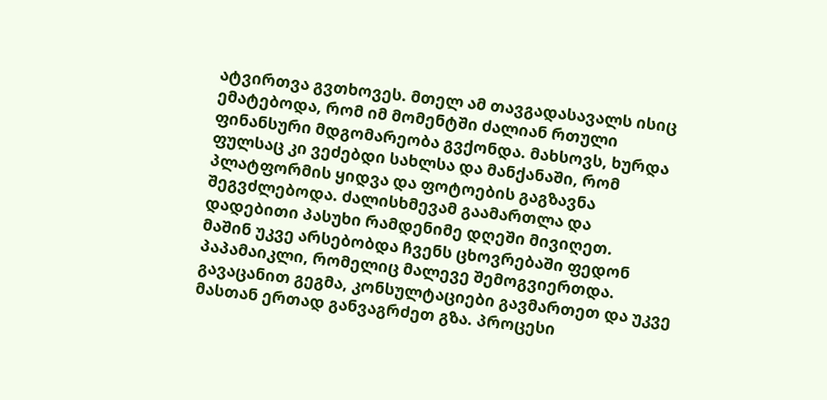ატვირთვა გვთხოვეს. მთელ ამ თავგადასავალს ისიც ემატებოდა, რომ იმ მომენტში ძალიან რთული ფინანსური მდგომარეობა გვქონდა. მახსოვს, ხურდა ფულსაც კი ვეძებდი სახლსა და მანქანაში, რომ პლატფორმის ყიდვა და ფოტოების გაგზავნა შეგვძლებოდა. ძალისხმევამ გაამართლა და დადებითი პასუხი რამდენიმე დღეში მივიღეთ.
მაშინ უკვე არსებობდა ჩვენს ცხოვრებაში ფედონ პაპამაიკლი, რომელიც მალევე შემოგვიერთდა. გავაცანით გეგმა, კონსულტაციები გავმართეთ და უკვე მასთან ერთად განვაგრძეთ გზა. პროცესი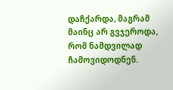დაჩქარდა, მაგრამ მაინც არ გვჯეროდა, რომ ნამდვილად ჩამოვიდოდნენ.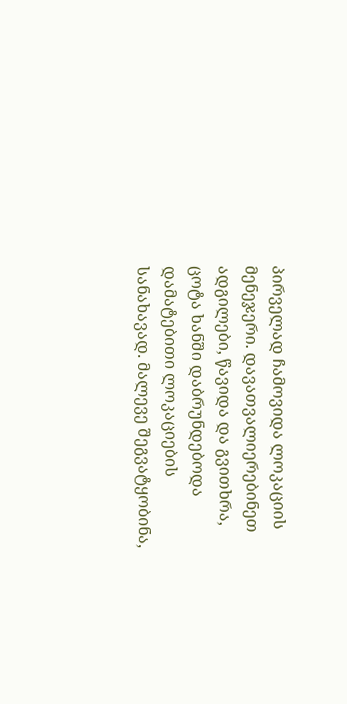პირველად ჩამოვიდა ლოკაციის მენეჯერი. დავათვალიერებინეთ ადგილები, წავიდა და გვითხრა, ცოტა ხანში დაბრუნდებოდა დამატებითი ლოკაციების სანახავად. მალევე შეგვატყობინა,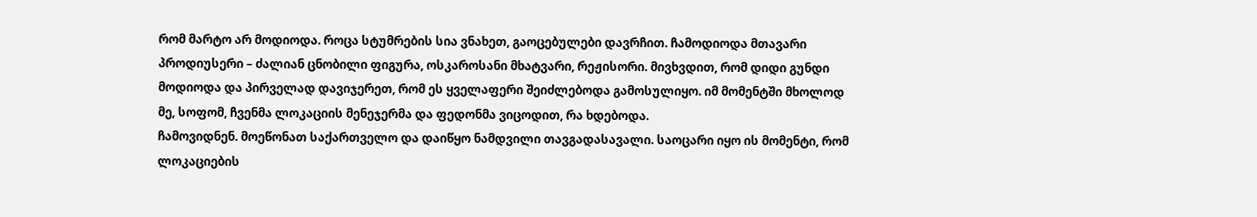რომ მარტო არ მოდიოდა. როცა სტუმრების სია ვნახეთ, გაოცებულები დავრჩით. ჩამოდიოდა მთავარი პროდიუსერი – ძალიან ცნობილი ფიგურა, ოსკაროსანი მხატვარი, რეჟისორი. მივხვდით, რომ დიდი გუნდი მოდიოდა და პირველად დავიჯერეთ, რომ ეს ყველაფერი შეიძლებოდა გამოსულიყო. იმ მომენტში მხოლოდ მე, სოფომ, ჩვენმა ლოკაციის მენეჯერმა და ფედონმა ვიცოდით, რა ხდებოდა.
ჩამოვიდნენ. მოეწონათ საქართველო და დაიწყო ნამდვილი თავგადასავალი. საოცარი იყო ის მომენტი, რომ ლოკაციების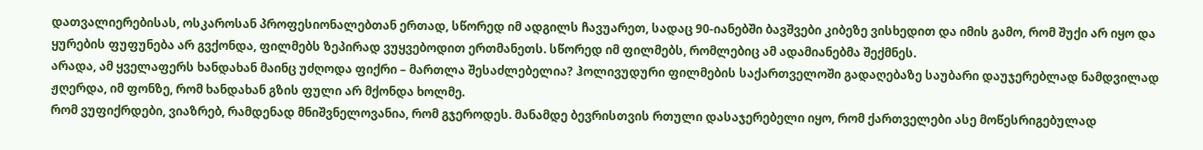დათვალიერებისას, ოსკაროსან პროფესიონალებთან ერთად, სწორედ იმ ადგილს ჩავუარეთ, სადაც 90-იანებში ბავშვები კიბეზე ვისხედით და იმის გამო, რომ შუქი არ იყო და ყურების ფუფუნება არ გვქონდა, ფილმებს ზეპირად ვუყვებოდით ერთმანეთს. სწორედ იმ ფილმებს, რომლებიც ამ ადამიანებმა შექმნეს.
არადა, ამ ყველაფერს ხანდახან მაინც უძღოდა ფიქრი – მართლა შესაძლებელია? ჰოლივუდური ფილმების საქართველოში გადაღებაზე საუბარი დაუჯერებლად ნამდვილად ჟღერდა, იმ ფონზე, რომ ხანდახან გზის ფული არ მქონდა ხოლმე.
რომ ვუფიქრდები, ვიაზრებ, რამდენად მნიშვნელოვანია, რომ გჯეროდეს. მანამდე ბევრისთვის რთული დასაჯერებელი იყო, რომ ქართველები ასე მოწესრიგებულად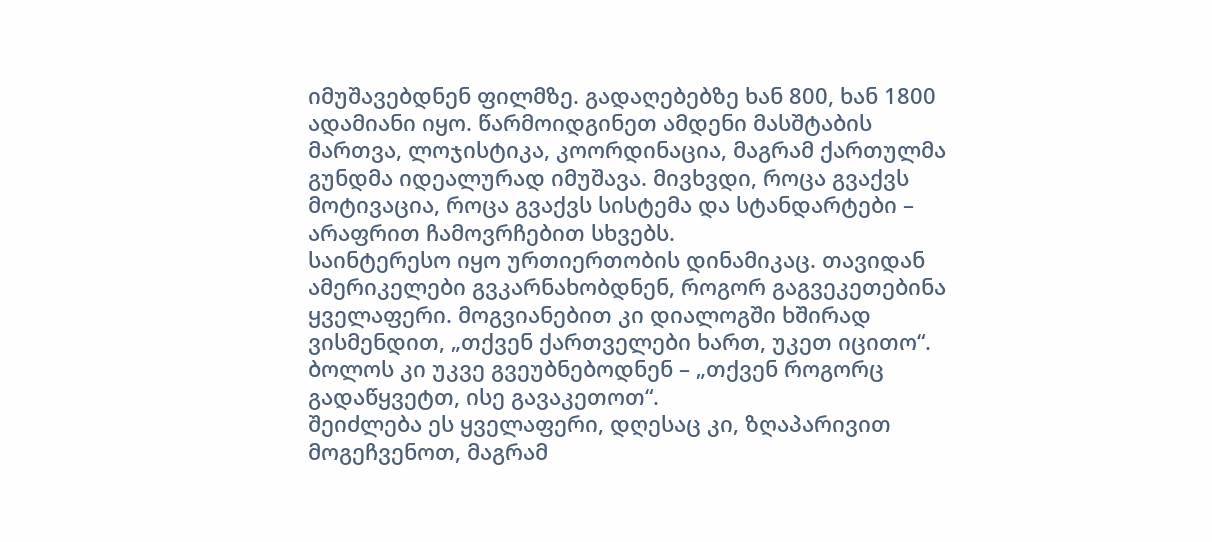იმუშავებდნენ ფილმზე. გადაღებებზე ხან 800, ხან 1800 ადამიანი იყო. წარმოიდგინეთ ამდენი მასშტაბის მართვა, ლოჯისტიკა, კოორდინაცია, მაგრამ ქართულმა გუნდმა იდეალურად იმუშავა. მივხვდი, როცა გვაქვს მოტივაცია, როცა გვაქვს სისტემა და სტანდარტები – არაფრით ჩამოვრჩებით სხვებს.
საინტერესო იყო ურთიერთობის დინამიკაც. თავიდან ამერიკელები გვკარნახობდნენ, როგორ გაგვეკეთებინა ყველაფერი. მოგვიანებით კი დიალოგში ხშირად ვისმენდით, „თქვენ ქართველები ხართ, უკეთ იცითო“. ბოლოს კი უკვე გვეუბნებოდნენ – „თქვენ როგორც გადაწყვეტთ, ისე გავაკეთოთ“.
შეიძლება ეს ყველაფერი, დღესაც კი, ზღაპარივით მოგეჩვენოთ, მაგრამ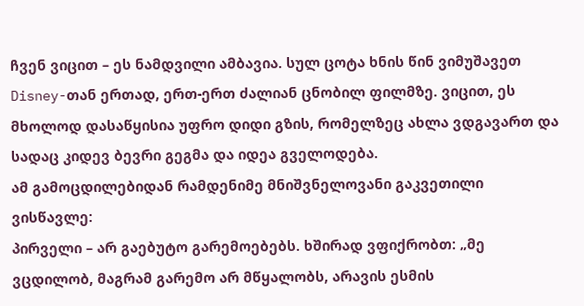ჩვენ ვიცით – ეს ნამდვილი ამბავია. სულ ცოტა ხნის წინ ვიმუშავეთ Disney-თან ერთად, ერთ-ერთ ძალიან ცნობილ ფილმზე. ვიცით, ეს მხოლოდ დასაწყისია უფრო დიდი გზის, რომელზეც ახლა ვდგავართ და სადაც კიდევ ბევრი გეგმა და იდეა გველოდება.
ამ გამოცდილებიდან რამდენიმე მნიშვნელოვანი გაკვეთილი ვისწავლე:
პირველი – არ გაებუტო გარემოებებს. ხშირად ვფიქრობთ: „მე ვცდილობ, მაგრამ გარემო არ მწყალობს, არავის ესმის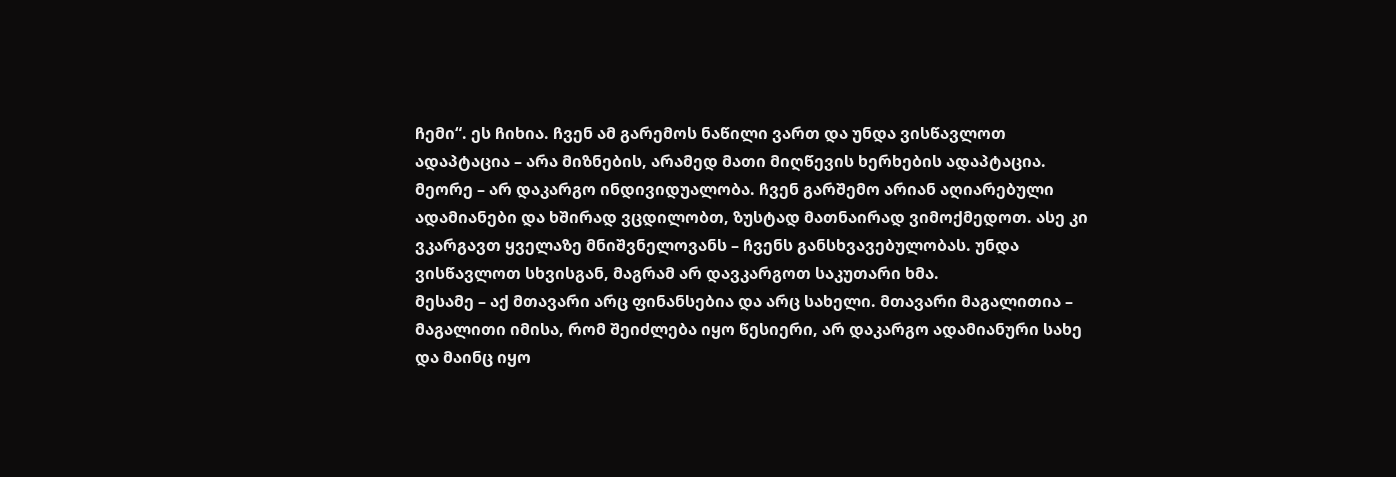ჩემი“. ეს ჩიხია. ჩვენ ამ გარემოს ნაწილი ვართ და უნდა ვისწავლოთ ადაპტაცია – არა მიზნების, არამედ მათი მიღწევის ხერხების ადაპტაცია.
მეორე – არ დაკარგო ინდივიდუალობა. ჩვენ გარშემო არიან აღიარებული ადამიანები და ხშირად ვცდილობთ, ზუსტად მათნაირად ვიმოქმედოთ. ასე კი ვკარგავთ ყველაზე მნიშვნელოვანს – ჩვენს განსხვავებულობას. უნდა ვისწავლოთ სხვისგან, მაგრამ არ დავკარგოთ საკუთარი ხმა.
მესამე – აქ მთავარი არც ფინანსებია და არც სახელი. მთავარი მაგალითია – მაგალითი იმისა, რომ შეიძლება იყო წესიერი, არ დაკარგო ადამიანური სახე და მაინც იყო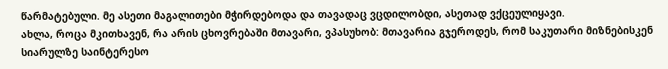წარმატებული. მე ასეთი მაგალითები მჭირდებოდა და თავადაც ვცდილობდი, ასეთად ვქცეულიყავი.
ახლა, როცა მკითხავენ, რა არის ცხოვრებაში მთავარი, ვპასუხობ: მთავარია გჯეროდეს, რომ საკუთარი მიზნებისკენ სიარულზე საინტერესო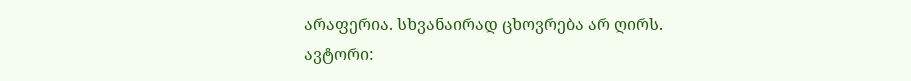არაფერია. სხვანაირად ცხოვრება არ ღირს.
ავტორი: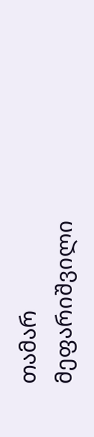თამარ მეფარიშვილი